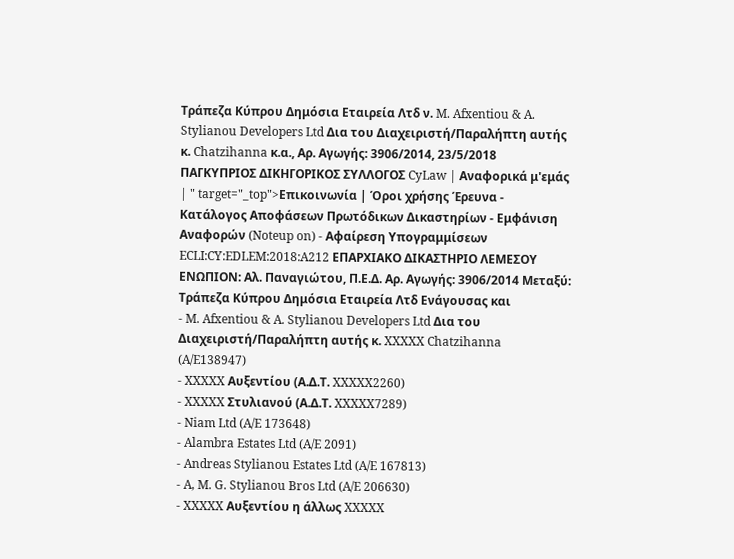Τράπεζα Κύπρου Δημόσια Εταιρεία Λτδ ν. M. Afxentiou & A. Stylianou Developers Ltd Δια του Διαχειριστή/Παραλήπτη αυτής κ. Chatzihanna κ.α., Αρ. Αγωγής: 3906/2014, 23/5/2018 ΠΑΓΚΥΠΡΙΟΣ ΔΙΚΗΓΟΡΙΚΟΣ ΣΥΛΛΟΓΟΣ CyLaw | Αναφορικά μ'εμάς | " target="_top">Επικοινωνία | Όροι χρήσης Έρευνα - Κατάλογος Αποφάσεων Πρωτόδικων Δικαστηρίων - Εμφάνιση Αναφορών (Noteup on) - Αφαίρεση Υπογραμμίσεων ECLI:CY:EDLEM:2018:A212 ΕΠΑΡΧΙΑΚΟ ΔΙΚΑΣΤΗΡΙΟ ΛΕΜΕΣΟΥ ΕΝΩΠΙΟΝ: Αλ. Παναγιώτου, Π.Ε.Δ. Αρ. Αγωγής: 3906/2014 Μεταξύ: Τράπεζα Κύπρου Δημόσια Εταιρεία Λτδ Ενάγουσας και
- M. Afxentiou & A. Stylianou Developers Ltd Δια του Διαχειριστή/Παραλήπτη αυτής κ. XXXXX Chatzihanna (A/E138947)
- XXXXX Αυξεντίου (Α.Δ.Τ. XXXXX2260)
- XXXXX Στυλιανού (Α.Δ.Τ. XXXXX7289)
- Niam Ltd (A/E 173648)
- Alambra Estates Ltd (A/E 2091)
- Andreas Stylianou Estates Ltd (A/E 167813)
- A, M. G. Stylianou Bros Ltd (A/E 206630)
- XXXXX Αυξεντίου η άλλως XXXXX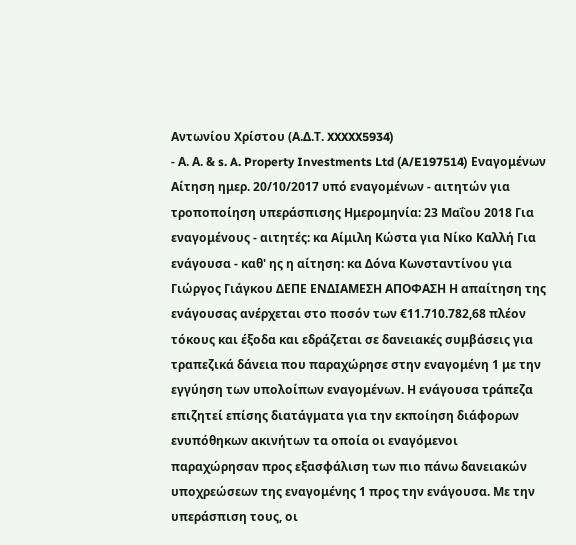Αντωνίου Χρίστου (Α.Δ.Τ. XXXXX5934)
- Α. Α. & s. A. Property Investments Ltd (A/E197514) Εναγομένων Αίτηση ημερ. 20/10/2017 υπό εναγομένων - αιτητών για τροποποίηση υπεράσπισης Ημερομηνία: 23 Μαΐου 2018 Για εναγομένους - αιτητές: κα Αίμιλη Κώστα για Νίκο Καλλή Για ενάγουσα - καθ' ης η αίτηση: κα Δόνα Κωνσταντίνου για Γιώργος Γιάγκου ΔΕΠΕ ΕΝΔΙΑΜΕΣΗ ΑΠΟΦΑΣΗ Η απαίτηση της ενάγουσας ανέρχεται στο ποσόν των €11.710.782,68 πλέον τόκους και έξοδα και εδράζεται σε δανειακές συμβάσεις για τραπεζικά δάνεια που παραχώρησε στην εναγομένη 1 με την εγγύηση των υπολοίπων εναγομένων. Η ενάγουσα τράπεζα επιζητεί επίσης διατάγματα για την εκποίηση διάφορων ενυπόθηκων ακινήτων τα οποία οι εναγόμενοι παραχώρησαν προς εξασφάλιση των πιο πάνω δανειακών υποχρεώσεων της εναγομένης 1 προς την ενάγουσα. Με την υπεράσπιση τους, οι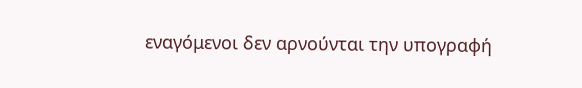εναγόμενοι δεν αρνούνται την υπογραφή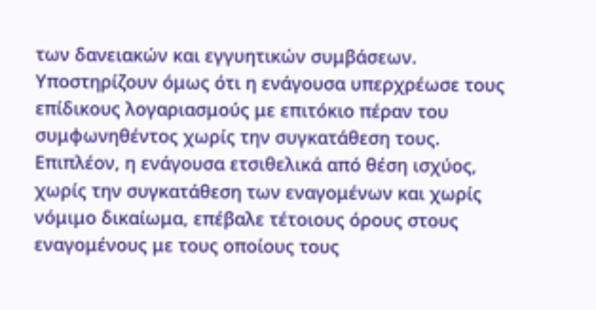των δανειακών και εγγυητικών συμβάσεων. Υποστηρίζουν όμως ότι η ενάγουσα υπερχρέωσε τους επίδικους λογαριασμούς με επιτόκιο πέραν του συμφωνηθέντος χωρίς την συγκατάθεση τους. Επιπλέον, η ενάγουσα ετσιθελικά από θέση ισχύος, χωρίς την συγκατάθεση των εναγομένων και χωρίς νόμιμο δικαίωμα, επέβαλε τέτοιους όρους στους εναγομένους με τους οποίους τους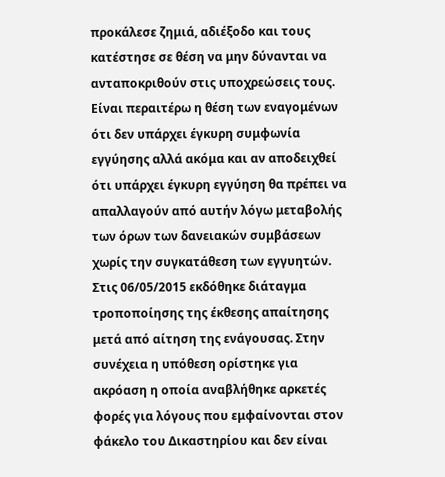προκάλεσε ζημιά, αδιέξοδο και τους κατέστησε σε θέση να μην δύνανται να ανταποκριθούν στις υποχρεώσεις τους. Είναι περαιτέρω η θέση των εναγομένων ότι δεν υπάρχει έγκυρη συμφωνία εγγύησης αλλά ακόμα και αν αποδειχθεί ότι υπάρχει έγκυρη εγγύηση θα πρέπει να απαλλαγούν από αυτήν λόγω μεταβολής των όρων των δανειακών συμβάσεων χωρίς την συγκατάθεση των εγγυητών. Στις 06/05/2015 εκδόθηκε διάταγμα τροποποίησης της έκθεσης απαίτησης μετά από αίτηση της ενάγουσας. Στην συνέχεια η υπόθεση ορίστηκε για ακρόαση η οποία αναβλήθηκε αρκετές φορές για λόγους που εμφαίνονται στον φάκελο του Δικαστηρίου και δεν είναι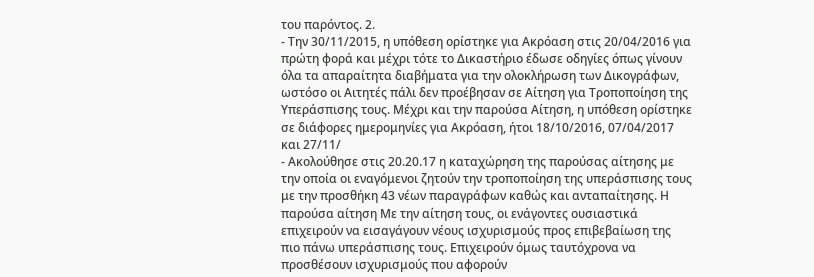του παρόντος. 2.
- Την 30/11/2015, η υπόθεση ορίστηκε για Ακρόαση στις 20/04/2016 για πρώτη φορά και μέχρι τότε το Δικαστήριο έδωσε οδηγίες όπως γίνουν όλα τα απαραίτητα διαβήματα για την ολοκλήρωση των Δικογράφων, ωστόσο οι Αιτητές πάλι δεν προέβησαν σε Αίτηση για Τροποποίηση της Υπεράσπισης τους. Μέχρι και την παρούσα Αίτηση, η υπόθεση ορίστηκε σε διάφορες ημερομηνίες για Ακρόαση, ήτοι 18/10/2016, 07/04/2017 και 27/11/
- Ακολούθησε στις 20.20.17 η καταχώρηση της παρούσας αίτησης με την οποία οι εναγόμενοι ζητούν την τροποποίηση της υπεράσπισης τους με την προσθήκη 43 νέων παραγράφων καθώς και ανταπαίτησης. Η παρούσα αίτηση Με την αίτηση τους, οι ενάγοντες ουσιαστικά επιχειρούν να εισαγάγουν νέους ισχυρισμούς προς επιβεβαίωση της πιο πάνω υπεράσπισης τους. Επιχειρούν όμως ταυτόχρονα να προσθέσουν ισχυρισμούς που αφορούν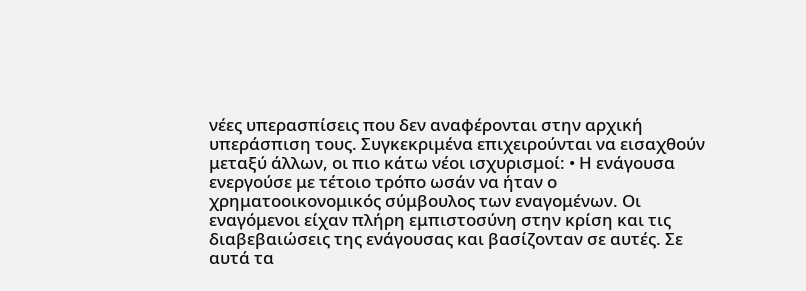νέες υπερασπίσεις που δεν αναφέρονται στην αρχική υπεράσπιση τους. Συγκεκριμένα επιχειρούνται να εισαχθούν μεταξύ άλλων, οι πιο κάτω νέοι ισχυρισμοί: • Η ενάγουσα ενεργούσε με τέτοιο τρόπο ωσάν να ήταν ο χρηματοοικονομικός σύμβουλος των εναγομένων. Οι εναγόμενοι είχαν πλήρη εμπιστοσύνη στην κρίση και τις διαβεβαιώσεις της ενάγουσας και βασίζονταν σε αυτές. Σε αυτά τα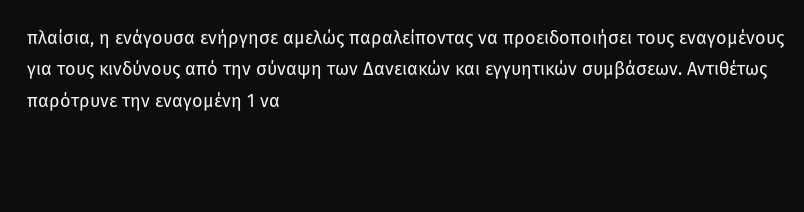πλαίσια, η ενάγουσα ενήργησε αμελώς παραλείποντας να προειδοποιήσει τους εναγομένους για τους κινδύνους από την σύναψη των Δανειακών και εγγυητικών συμβάσεων. Αντιθέτως παρότρυνε την εναγομένη 1 να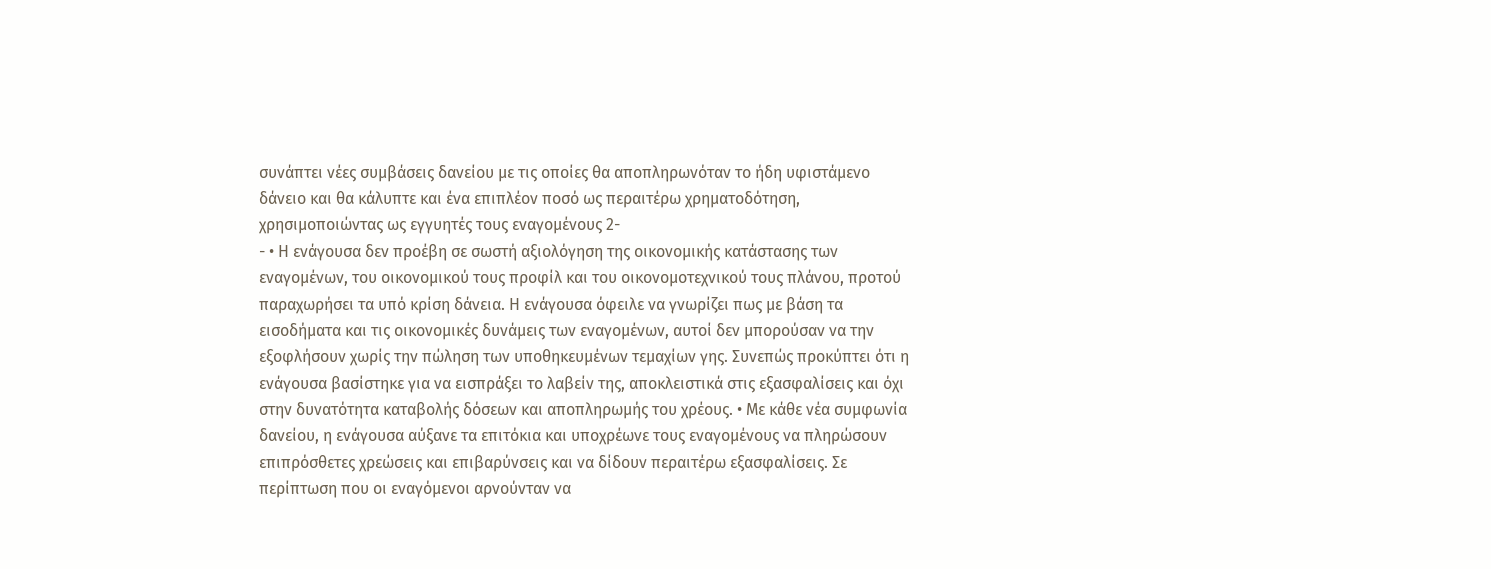συνάπτει νέες συμβάσεις δανείου με τις οποίες θα αποπληρωνόταν το ήδη υφιστάμενο δάνειο και θα κάλυπτε και ένα επιπλέον ποσό ως περαιτέρω χρηματοδότηση, χρησιμοποιώντας ως εγγυητές τους εναγομένους 2-
- • Η ενάγουσα δεν προέβη σε σωστή αξιολόγηση της οικονομικής κατάστασης των εναγομένων, του οικονομικού τους προφίλ και του οικονομοτεχνικού τους πλάνου, προτού παραχωρήσει τα υπό κρίση δάνεια. Η ενάγουσα όφειλε να γνωρίζει πως με βάση τα εισοδήματα και τις οικονομικές δυνάμεις των εναγομένων, αυτοί δεν μπορούσαν να την εξοφλήσουν χωρίς την πώληση των υποθηκευμένων τεμαχίων γης. Συνεπώς προκύπτει ότι η ενάγουσα βασίστηκε για να εισπράξει το λαβείν της, αποκλειστικά στις εξασφαλίσεις και όχι στην δυνατότητα καταβολής δόσεων και αποπληρωμής του χρέους. • Με κάθε νέα συμφωνία δανείου, η ενάγουσα αύξανε τα επιτόκια και υποχρέωνε τους εναγομένους να πληρώσουν επιπρόσθετες χρεώσεις και επιβαρύνσεις και να δίδουν περαιτέρω εξασφαλίσεις. Σε περίπτωση που οι εναγόμενοι αρνούνταν να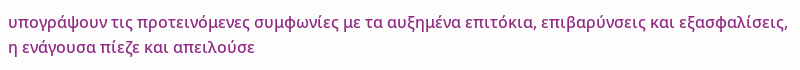υπογράψουν τις προτεινόμενες συμφωνίες με τα αυξημένα επιτόκια, επιβαρύνσεις και εξασφαλίσεις, η ενάγουσα πίεζε και απειλούσε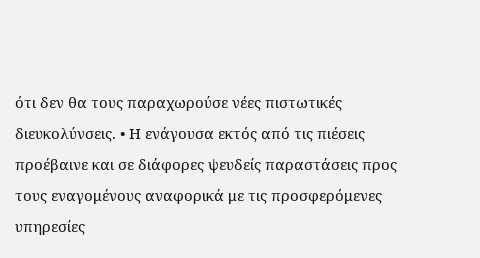ότι δεν θα τους παραχωρούσε νέες πιστωτικές διευκολύνσεις. • Η ενάγουσα εκτός από τις πιέσεις προέβαινε και σε διάφορες ψευδείς παραστάσεις προς τους εναγομένους αναφορικά με τις προσφερόμενες υπηρεσίες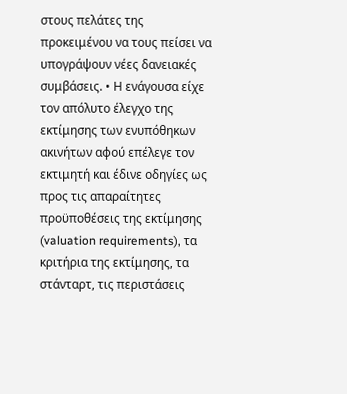στους πελάτες της προκειμένου να τους πείσει να υπογράψουν νέες δανειακές συμβάσεις. • Η ενάγουσα είχε τον απόλυτο έλεγχο της εκτίμησης των ενυπόθηκων ακινήτων αφού επέλεγε τον εκτιμητή και έδινε οδηγίες ως προς τις απαραίτητες προϋποθέσεις της εκτίμησης (valuation requirements), τα κριτήρια της εκτίμησης, τα στάνταρτ, τις περιστάσεις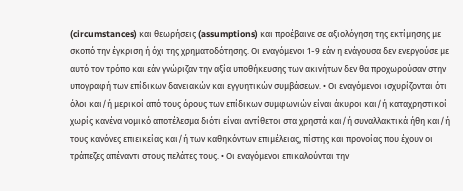(circumstances) και θεωρήσεις (assumptions) και προέβαινε σε αξιολόγηση της εκτίμησης με σκοπό την έγκριση ή όχι της χρηματοδότησης. Οι εναγόμενοι 1-9 εάν η ενάγουσα δεν ενεργούσε με αυτό τον τρόπο και εάν γνώριζαν την αξία υποθήκευσης των ακινήτων δεν θα προχωρούσαν στην υπογραφή των επίδικων δανειακών και εγγυητικών συμβάσεων. • Οι εναγόμενοι ισχυρίζονται ότι όλοι και/ή μερικοί από τους όρους των επίδικων συμφωνιών είναι άκυροι και/ή καταχρηστικοί χωρίς κανένα νομικό αποτέλεσμα διότι είναι αντίθετοι στα χρηστά και/ή συναλλακτικά ήθη και/ή τους κανόνες επιεικείας και/ή των καθηκόντων επιμέλειας, πίστης και προνοίας που έχουν οι τράπεζες απέναντι στους πελάτες τους. • Οι εναγόμενοι επικαλούνται την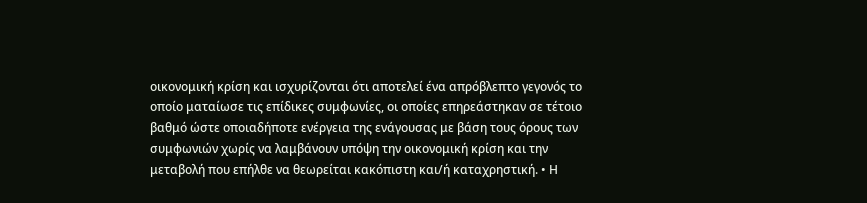οικονομική κρίση και ισχυρίζονται ότι αποτελεί ένα απρόβλεπτο γεγονός το οποίο ματαίωσε τις επίδικες συμφωνίες, οι οποίες επηρεάστηκαν σε τέτοιο βαθμό ώστε οποιαδήποτε ενέργεια της ενάγουσας με βάση τους όρους των συμφωνιών χωρίς να λαμβάνουν υπόψη την οικονομική κρίση και την μεταβολή που επήλθε να θεωρείται κακόπιστη και/ή καταχρηστική. • Η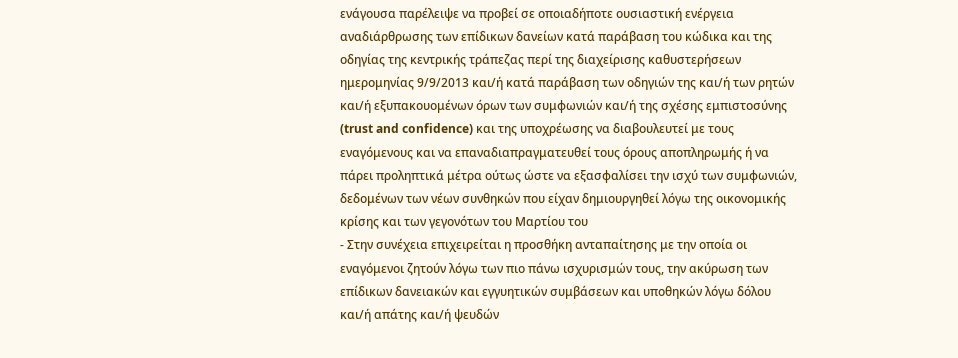ενάγουσα παρέλειψε να προβεί σε οποιαδήποτε ουσιαστική ενέργεια αναδιάρθρωσης των επίδικων δανείων κατά παράβαση του κώδικα και της οδηγίας της κεντρικής τράπεζας περί της διαχείρισης καθυστερήσεων ημερομηνίας 9/9/2013 και/ή κατά παράβαση των οδηγιών της και/ή των ρητών και/ή εξυπακουομένων όρων των συμφωνιών και/ή της σχέσης εμπιστοσύνης (trust and confidence) και της υποχρέωσης να διαβουλευτεί με τους εναγόμενους και να επαναδιαπραγματευθεί τους όρους αποπληρωμής ή να πάρει προληπτικά μέτρα ούτως ώστε να εξασφαλίσει την ισχύ των συμφωνιών, δεδομένων των νέων συνθηκών που είχαν δημιουργηθεί λόγω της οικονομικής κρίσης και των γεγονότων του Μαρτίου του
- Στην συνέχεια επιχειρείται η προσθήκη ανταπαίτησης με την οποία οι εναγόμενοι ζητούν λόγω των πιο πάνω ισχυρισμών τους, την ακύρωση των επίδικων δανειακών και εγγυητικών συμβάσεων και υποθηκών λόγω δόλου και/ή απάτης και/ή ψευδών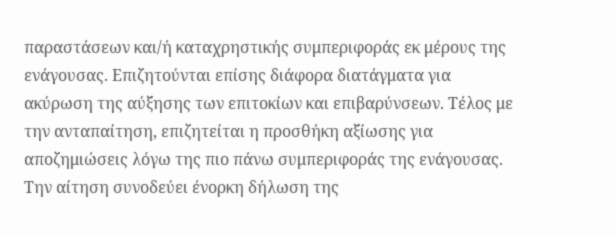παραστάσεων και/ή καταχρηστικής συμπεριφοράς εκ μέρους της ενάγουσας. Επιζητούνται επίσης διάφορα διατάγματα για ακύρωση της αύξησης των επιτοκίων και επιβαρύνσεων. Τέλος με την ανταπαίτηση, επιζητείται η προσθήκη αξίωσης για αποζημιώσεις λόγω της πιο πάνω συμπεριφοράς της ενάγουσας. Την αίτηση συνοδεύει ένορκη δήλωση της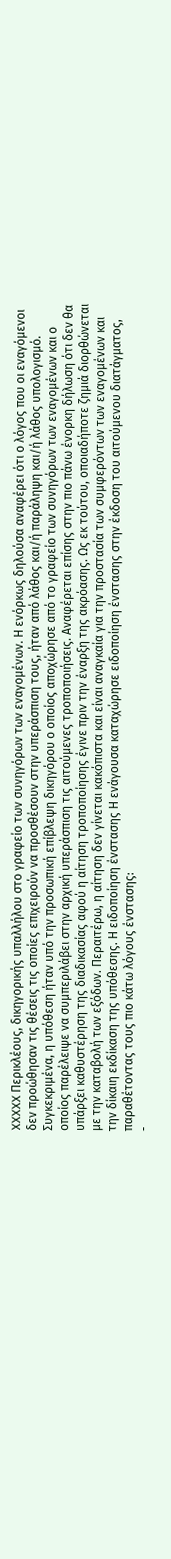XXXXX Περικλέους, δικηγορικής υπαλλήλου στο γραφείο των συνηγόρων των εναγομένων. Η ενόρκως δηλούσα αναφέρει ότι ο λόγος που οι εναγόμενοι δεν προώθησαν τις θέσεις τις οποίες επιχειρούν να προσθέσουν στην υπεράσπιση τους, ήταν από λάθος και/ή παράληψη και/ή λάθος υπολογισμό. Συγκεκριμένα, η υπόθεση ήταν υπό την προσωπική επίβλεψη δικηγόρου ο οποίος αποχώρησε από το γραφείο των συνηγόρων των εναγομένων και ο οποίος παρέλειψε να συμπεριλάβει στην αρχική υπεράσπιση τις αιτούμενες τροποποιήσεις. Αναφέρεται επίσης στην πιο πάνω ένορκη δήλωση ότι δεν θα υπάρξει καθυστέρηση της διαδικασίας αφού η αίτηση τροποποίησης έγινε πριν την έναρξη της ακρόασης. Ως εκ τούτου, οποιαδήποτε ζημιά διορθώνεται με την καταβολή των εξόδων. Περαιτέρω, η αίτηση δεν γίνεται κακόπιστα και είναι αναγκαία για την προστασία των συμφερόντων των εναγομένων και την δίκαιη εκδίκαση της υπόθεσης. Η ειδοποίηση ένστασης Η ενάγουσα καταχώρησε ειδοποίηση ένστασης στην έκδοση του αιτούμενου διατάγματος, παραθέτοντας τους πιο κάτω λόγους ένστασης:
-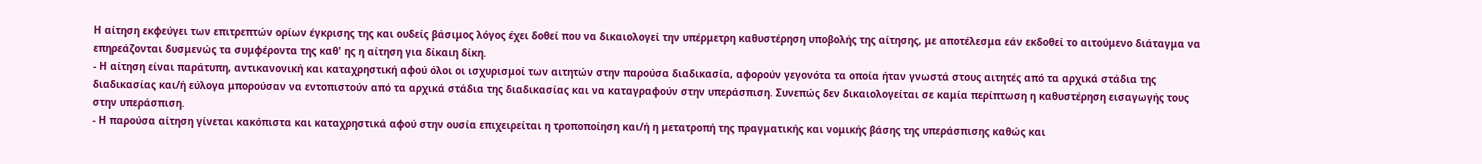Η αίτηση εκφεύγει των επιτρεπτών ορίων έγκρισης της και ουδείς βάσιμος λόγος έχει δοθεί που να δικαιολογεί την υπέρμετρη καθυστέρηση υποβολής της αίτησης, με αποτέλεσμα εάν εκδοθεί το αιτούμενο διάταγμα να επηρεάζονται δυσμενώς τα συμφέροντα της καθ' ης η αίτηση για δίκαιη δίκη.
- Η αίτηση είναι παράτυπη, αντικανονική και καταχρηστική αφού όλοι οι ισχυρισμοί των αιτητών στην παρούσα διαδικασία, αφορούν γεγονότα τα οποία ήταν γνωστά στους αιτητές από τα αρχικά στάδια της διαδικασίας και/ή εύλογα μπορούσαν να εντοπιστούν από τα αρχικά στάδια της διαδικασίας και να καταγραφούν στην υπεράσπιση. Συνεπώς δεν δικαιολογείται σε καμία περίπτωση η καθυστέρηση εισαγωγής τους στην υπεράσπιση.
- Η παρούσα αίτηση γίνεται κακόπιστα και καταχρηστικά αφού στην ουσία επιχειρείται η τροποποίηση και/ή η μετατροπή της πραγματικής και νομικής βάσης της υπεράσπισης καθώς και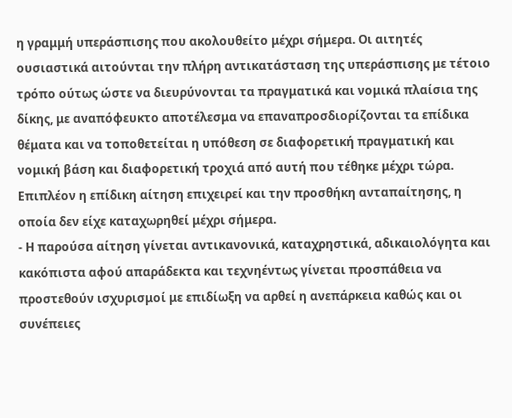η γραμμή υπεράσπισης που ακολουθείτο μέχρι σήμερα. Οι αιτητές ουσιαστικά αιτούνται την πλήρη αντικατάσταση της υπεράσπισης με τέτοιο τρόπο ούτως ώστε να διευρύνονται τα πραγματικά και νομικά πλαίσια της δίκης, με αναπόφευκτο αποτέλεσμα να επαναπροσδιορίζονται τα επίδικα θέματα και να τοποθετείται η υπόθεση σε διαφορετική πραγματική και νομική βάση και διαφορετική τροχιά από αυτή που τέθηκε μέχρι τώρα. Επιπλέον η επίδικη αίτηση επιχειρεί και την προσθήκη ανταπαίτησης, η οποία δεν είχε καταχωρηθεί μέχρι σήμερα.
- Η παρούσα αίτηση γίνεται αντικανονικά, καταχρηστικά, αδικαιολόγητα και κακόπιστα αφού απαράδεκτα και τεχνηέντως γίνεται προσπάθεια να προστεθούν ισχυρισμοί με επιδίωξη να αρθεί η ανεπάρκεια καθώς και οι συνέπειες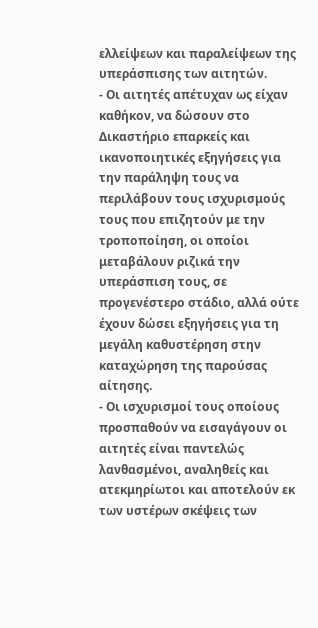ελλείψεων και παραλείψεων της υπεράσπισης των αιτητών.
- Οι αιτητές απέτυχαν ως είχαν καθήκον, να δώσουν στο Δικαστήριο επαρκείς και ικανοποιητικές εξηγήσεις για την παράληψη τους να περιλάβουν τους ισχυρισμούς τους που επιζητούν με την τροποποίηση, οι οποίοι μεταβάλουν ριζικά την υπεράσπιση τους, σε προγενέστερο στάδιο, αλλά ούτε έχουν δώσει εξηγήσεις για τη μεγάλη καθυστέρηση στην καταχώρηση της παρούσας αίτησης.
- Οι ισχυρισμοί τους οποίους προσπαθούν να εισαγάγουν οι αιτητές είναι παντελώς λανθασμένοι, αναληθείς και ατεκμηρίωτοι και αποτελούν εκ των υστέρων σκέψεις των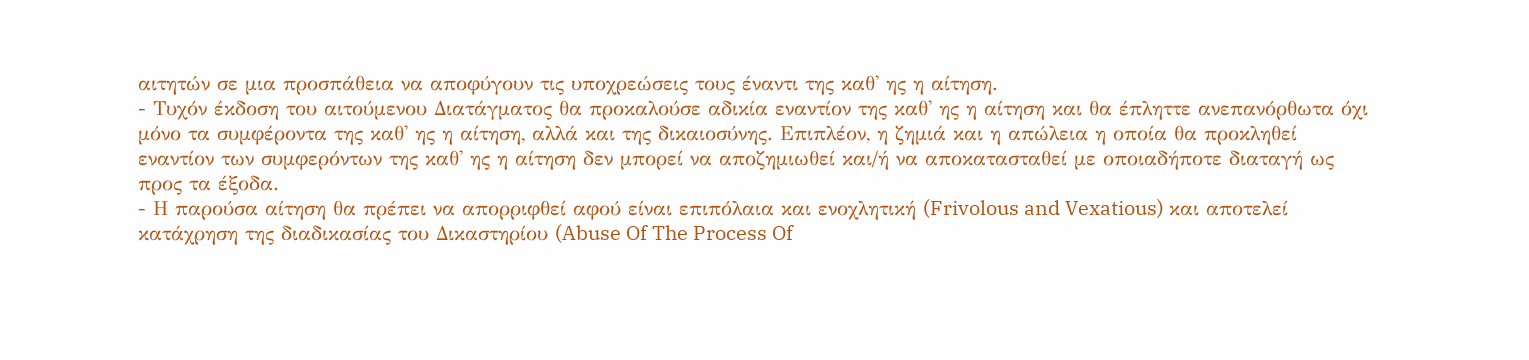αιτητών σε μια προσπάθεια να αποφύγουν τις υποχρεώσεις τους έναντι της καθ' ης η αίτηση.
- Τυχόν έκδοση του αιτούμενου Διατάγματος θα προκαλούσε αδικία εναντίον της καθ' ης η αίτηση και θα έπληττε ανεπανόρθωτα όχι μόνο τα συμφέροντα της καθ' ης η αίτηση, αλλά και της δικαιοσύνης. Επιπλέον, η ζημιά και η απώλεια η οποία θα προκληθεί εναντίον των συμφερόντων της καθ' ης η αίτηση δεν μπορεί να αποζημιωθεί και/ή να αποκατασταθεί με οποιαδήποτε διαταγή ως προς τα έξοδα.
- Η παρούσα αίτηση θα πρέπει να απορριφθεί αφού είναι επιπόλαια και ενοχλητική (Frivolous and Vexatious) και αποτελεί κατάχρηση της διαδικασίας του Δικαστηρίου (Abuse Of The Process Of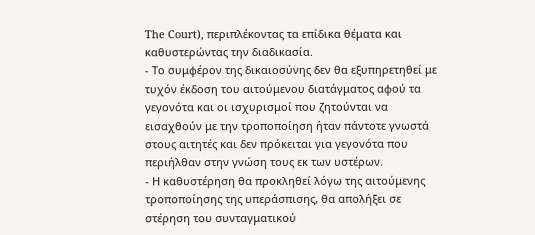The Court), περιπλέκοντας τα επίδικα θέματα και καθυστερώντας την διαδικασία.
- Το συμφέρον της δικαιοσύνης δεν θα εξυπηρετηθεί με τυχόν έκδοση του αιτούμενου διατάγματος αφού τα γεγονότα και οι ισχυρισμοί που ζητούνται να εισαχθούν με την τροποποίηση ήταν πάντοτε γνωστά στους αιτητές και δεν πρόκειται για γεγονότα που περιήλθαν στην γνώση τους εκ των υστέρων.
- Η καθυστέρηση θα προκληθεί λόγω της αιτούμενης τροποποίησης της υπεράσπισης, θα απολήξει σε στέρηση του συνταγματικού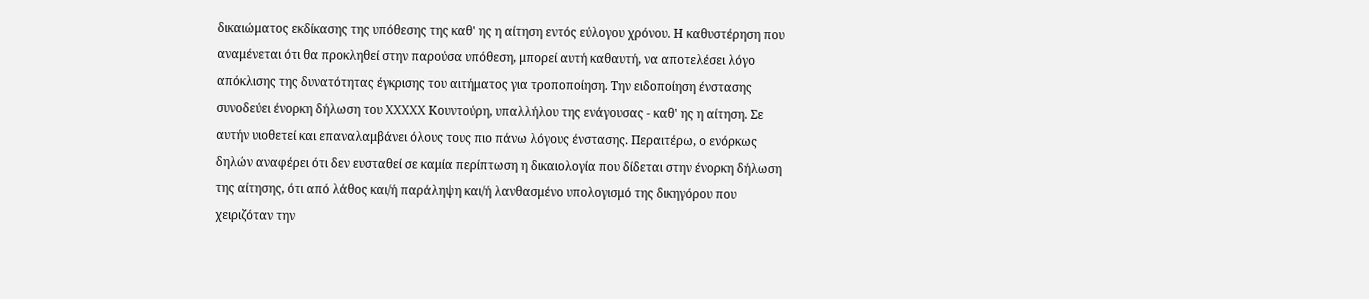δικαιώματος εκδίκασης της υπόθεσης της καθ' ης η αίτηση εντός εύλογου χρόνου. Η καθυστέρηση που αναμένεται ότι θα προκληθεί στην παρούσα υπόθεση, μπορεί αυτή καθαυτή, να αποτελέσει λόγο απόκλισης της δυνατότητας έγκρισης του αιτήματος για τροποποίηση. Την ειδοποίηση ένστασης συνοδεύει ένορκη δήλωση του XXXXX Κουντούρη, υπαλλήλου της ενάγουσας - καθ' ης η αίτηση. Σε αυτήν υιοθετεί και επαναλαμβάνει όλους τους πιο πάνω λόγους ένστασης. Περαιτέρω, ο ενόρκως δηλών αναφέρει ότι δεν ευσταθεί σε καμία περίπτωση η δικαιολογία που δίδεται στην ένορκη δήλωση της αίτησης, ότι από λάθος και/ή παράληψη και/ή λανθασμένο υπολογισμό της δικηγόρου που χειριζόταν την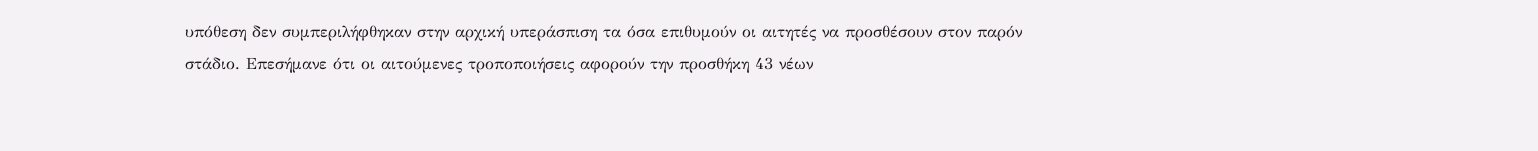υπόθεση δεν συμπεριλήφθηκαν στην αρχική υπεράσπιση τα όσα επιθυμούν οι αιτητές να προσθέσουν στον παρόν στάδιο. Επεσήμανε ότι οι αιτούμενες τροποποιήσεις αφορούν την προσθήκη 43 νέων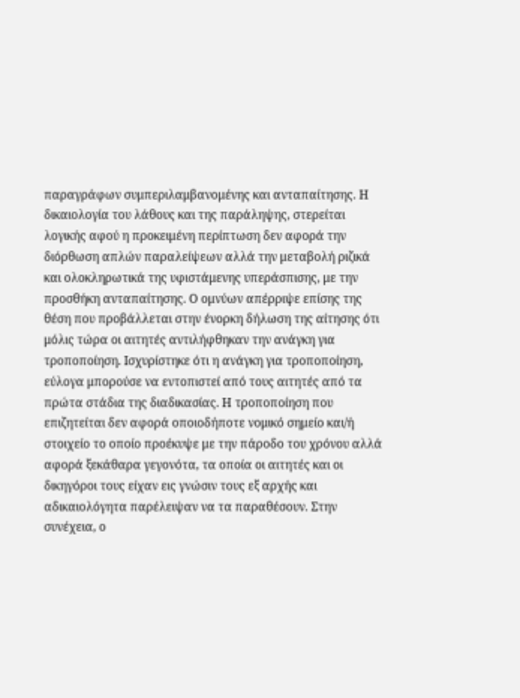παραγράφων συμπεριλαμβανομένης και ανταπαίτησης. Η δικαιολογία του λάθους και της παράληψης, στερείται λογικής αφού η προκειμένη περίπτωση δεν αφορά την διόρθωση απλών παραλείψεων αλλά την μεταβολή ριζικά και ολοκληρωτικά της υφιστάμενης υπεράσπισης, με την προσθήκη ανταπαίτησης. Ο ομνύων απέρριψε επίσης της θέση που προβάλλεται στην ένορκη δήλωση της αίτησης ότι μόλις τώρα οι αιτητές αντιλήφθηκαν την ανάγκη για τροποποίηση. Ισχυρίστηκε ότι η ανάγκη για τροποποίηση, εύλογα μπορούσε να εντοπιστεί από τους αιτητές από τα πρώτα στάδια της διαδικασίας. Η τροποποίηση που επιζητείται δεν αφορά οποιοδήποτε νομικό σημείο και/ή στοιχείο το οποίο προέκυψε με την πάροδο του χρόνου αλλά αφορά ξεκάθαρα γεγονότα, τα οποία οι αιτητές και οι δικηγόροι τους είχαν εις γνώσιν τους εξ αρχής και αδικαιολόγητα παρέλειψαν να τα παραθέσουν. Στην συνέχεια, ο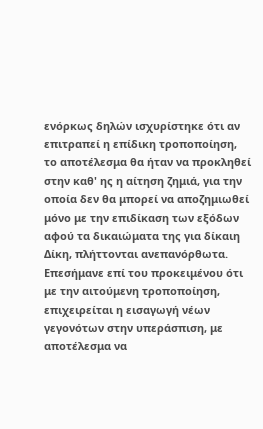ενόρκως δηλών ισχυρίστηκε ότι αν επιτραπεί η επίδικη τροποποίηση, το αποτέλεσμα θα ήταν να προκληθεί στην καθ' ης η αίτηση ζημιά, για την οποία δεν θα μπορεί να αποζημιωθεί μόνο με την επιδίκαση των εξόδων αφού τα δικαιώματα της για δίκαιη Δίκη, πλήττονται ανεπανόρθωτα. Επεσήμανε επί του προκειμένου ότι με την αιτούμενη τροποποίηση, επιχειρείται η εισαγωγή νέων γεγονότων στην υπεράσπιση, με αποτέλεσμα να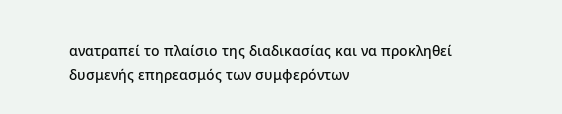ανατραπεί το πλαίσιο της διαδικασίας και να προκληθεί δυσμενής επηρεασμός των συμφερόντων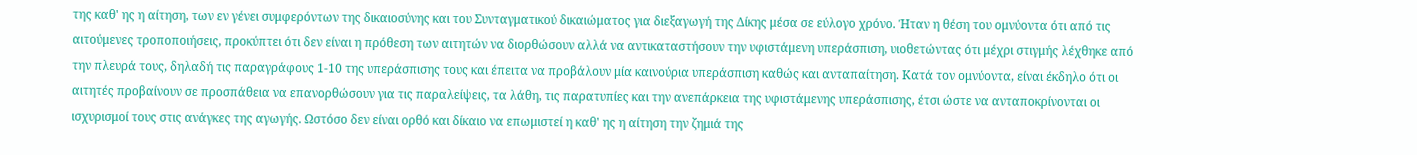της καθ' ης η αίτηση, των εν γένει συμφερόντων της δικαιοσύνης και του Συνταγματικού δικαιώματος για διεξαγωγή της Δίκης μέσα σε εύλογο χρόνο. Ήταν η θέση του ομνύοντα ότι από τις αιτούμενες τροποποιήσεις, προκύπτει ότι δεν είναι η πρόθεση των αιτητών να διορθώσουν αλλά να αντικαταστήσουν την υφιστάμενη υπεράσπιση, υιοθετώντας ότι μέχρι στιγμής λέχθηκε από την πλευρά τους, δηλαδή τις παραγράφους 1-10 της υπεράσπισης τους και έπειτα να προβάλουν μία καινούρια υπεράσπιση καθώς και ανταπαίτηση. Κατά τον ομνύοντα, είναι έκδηλο ότι οι αιτητές προβαίνουν σε προσπάθεια να επανορθώσουν για τις παραλείψεις, τα λάθη, τις παρατυπίες και την ανεπάρκεια της υφιστάμενης υπεράσπισης, έτσι ώστε να ανταποκρίνονται οι ισχυρισμοί τους στις ανάγκες της αγωγής. Ωστόσο δεν είναι ορθό και δίκαιο να επωμιστεί η καθ' ης η αίτηση την ζημιά της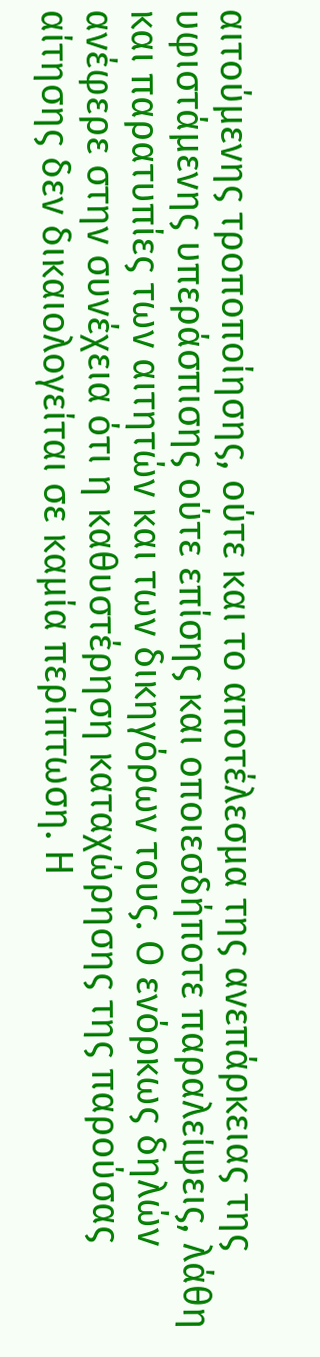αιτούμενης τροποποίησης, ούτε και το αποτέλεσμα της ανεπάρκειας της υφιστάμενης υπεράσπισης ούτε επίσης και οποιεσδήποτε παραλείψεις, λάθη και παρατυπίες των αιτητών και των δικηγόρων τους. Ο ενόρκως δηλών ανέφερε στην συνέχεια ότι η καθυστέρηση καταχώρησης της παρούσας αίτησης δεν δικαιολογείται σε καμία περίπτωση. Η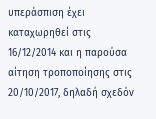υπεράσπιση έχει καταχωρηθεί στις 16/12/2014 και η παρούσα αίτηση τροποποίησης στις 20/10/2017, δηλαδή σχεδόν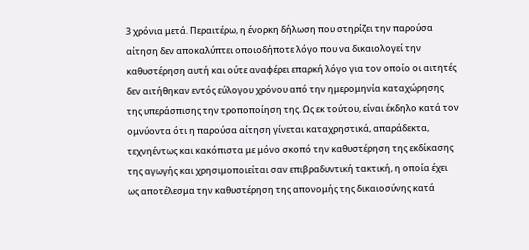3 χρόνια μετά. Περαιτέρω, η ένορκη δήλωση που στηρίζει την παρούσα αίτηση δεν αποκαλύπτει οποιοδήποτε λόγο που να δικαιολογεί την καθυστέρηση αυτή και ούτε αναφέρει επαρκή λόγο για τον οποίο οι αιτητές δεν αιτήθηκαν εντός εύλογου χρόνου από την ημερομηνία καταχώρησης της υπεράσπισης την τροποποίηση της. Ως εκ τούτου, είναι έκδηλο κατά τον ομνύοντα ότι η παρούσα αίτηση γίνεται καταχρηστικά, απαράδεκτα, τεχνηέντως και κακόπιστα με μόνο σκοπό την καθυστέρηση της εκδίκασης της αγωγής και χρησιμοποιείται σαν επιβραδυντική τακτική, η οποία έχει ως αποτέλεσμα την καθυστέρηση της απονομής της δικαιοσύνης κατά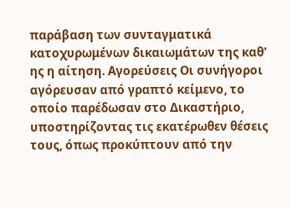παράβαση των συνταγματικά κατοχυρωμένων δικαιωμάτων της καθ' ης η αίτηση. Αγορεύσεις Οι συνήγοροι αγόρευσαν από γραπτό κείμενο, το οποίο παρέδωσαν στο Δικαστήριο, υποστηρίζοντας τις εκατέρωθεν θέσεις τους, όπως προκύπτουν από την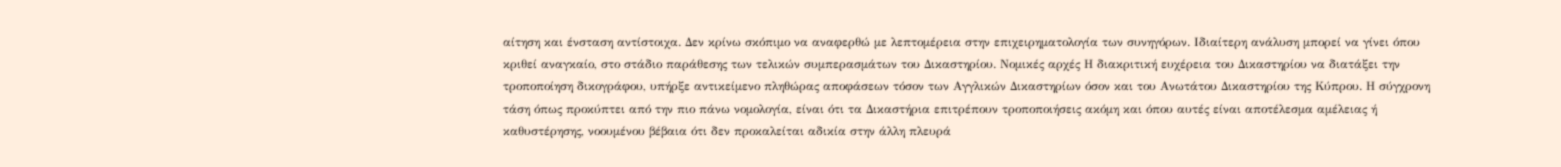αίτηση και ένσταση αντίστοιχα. Δεν κρίνω σκόπιμο να αναφερθώ με λεπτομέρεια στην επιχειρηματολογία των συνηγόρων. Ιδιαίτερη ανάλυση μπορεί να γίνει όπου κριθεί αναγκαίο, στο στάδιο παράθεσης των τελικών συμπερασμάτων του Δικαστηρίου. Νομικές αρχές Η διακριτική ευχέρεια του Δικαστηρίου να διατάξει την τροποποίηση δικογράφου, υπήρξε αντικείμενο πληθώρας αποφάσεων τόσον των Αγγλικών Δικαστηρίων όσον και του Ανωτάτου Δικαστηρίου της Κύπρου. Η σύγχρονη τάση όπως προκύπτει από την πιο πάνω νομολογία, είναι ότι τα Δικαστήρια επιτρέπουν τροποποιήσεις ακόμη και όπου αυτές είναι αποτέλεσμα αμέλειας ή καθυστέρησης, νοουμένου βέβαια ότι δεν προκαλείται αδικία στην άλλη πλευρά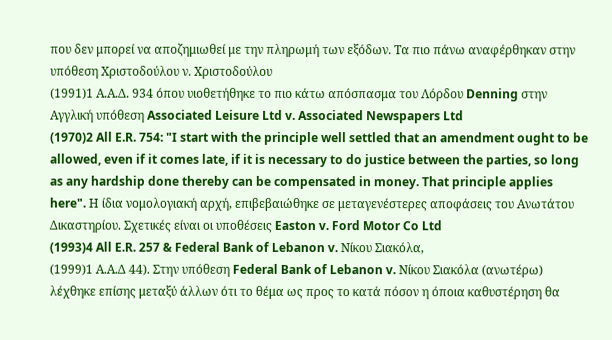που δεν μπορεί να αποζημιωθεί με την πληρωμή των εξόδων. Τα πιο πάνω αναφέρθηκαν στην υπόθεση Χριστοδούλου ν. Χριστοδούλου
(1991)1 Α.Α.Δ. 934 όπου υιοθετήθηκε το πιο κάτω απόσπασμα του Λόρδου Denning στην Αγγλική υπόθεση Associated Leisure Ltd v. Associated Newspapers Ltd
(1970)2 All E.R. 754: "I start with the principle well settled that an amendment ought to be allowed, even if it comes late, if it is necessary to do justice between the parties, so long as any hardship done thereby can be compensated in money. That principle applies here". Η ίδια νομολογιακή αρχή, επιβεβαιώθηκε σε μεταγενέστερες αποφάσεις του Ανωτάτου Δικαστηρίου. Σχετικές είναι οι υποθέσεις Easton v. Ford Motor Co Ltd
(1993)4 All E.R. 257 & Federal Bank of Lebanon v. Νίκου Σιακόλα,
(1999)1 Α.Α.Δ 44). Στην υπόθεση Federal Bank of Lebanon v. Νίκου Σιακόλα (ανωτέρω) λέχθηκε επίσης μεταξύ άλλων ότι το θέμα ως προς το κατά πόσον η όποια καθυστέρηση θα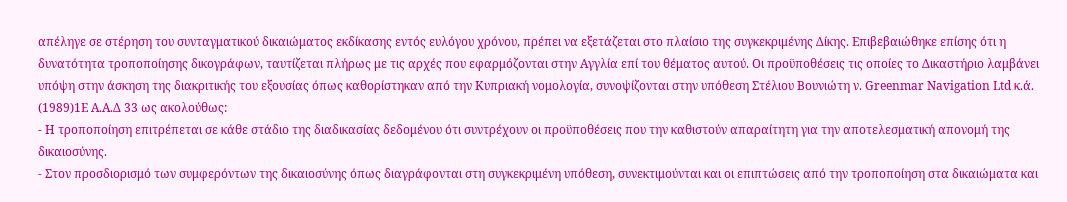απέληγε σε στέρηση του συνταγματικού δικαιώματος εκδίκασης εντός ευλόγου χρόνου, πρέπει να εξετάζεται στο πλαίσιο της συγκεκριμένης Δίκης. Επιβεβαιώθηκε επίσης ότι η δυνατότητα τροποποίησης δικογράφων, ταυτίζεται πλήρως με τις αρχές που εφαρμόζονται στην Αγγλία επί του θέματος αυτού. Οι προϋποθέσεις τις οποίες το Δικαστήριο λαμβάνει υπόψη στην άσκηση της διακριτικής του εξουσίας όπως καθορίστηκαν από την Κυπριακή νομολογία, συνοψίζονται στην υπόθεση Στέλιου Βουνιώτη ν. Greenmar Navigation Ltd κ.ά.
(1989)1Ε Α.Α.Δ 33 ως ακολούθως:
- Η τροποποίηση επιτρέπεται σε κάθε στάδιο της διαδικασίας δεδομένου ότι συντρέχουν οι προϋποθέσεις που την καθιστούν απαραίτητη για την αποτελεσματική απονομή της δικαιοσύνης.
- Στον προσδιορισμό των συμφερόντων της δικαιοσύνης όπως διαγράφονται στη συγκεκριμένη υπόθεση, συνεκτιμούνται και οι επιπτώσεις από την τροποποίηση στα δικαιώματα και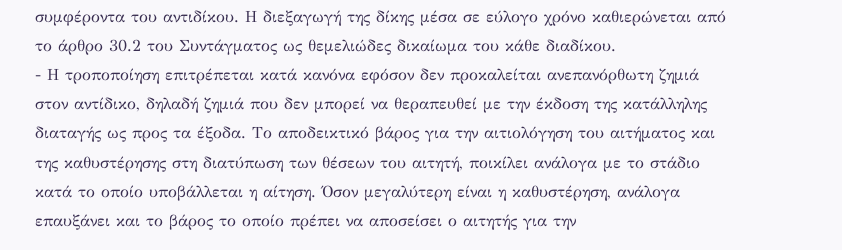συμφέροντα του αντιδίκου. Η διεξαγωγή της δίκης μέσα σε εύλογο χρόνο καθιερώνεται από το άρθρο 30.2 του Συντάγματος ως θεμελιώδες δικαίωμα του κάθε διαδίκου.
- Η τροποποίηση επιτρέπεται κατά κανόνα εφόσον δεν προκαλείται ανεπανόρθωτη ζημιά στον αντίδικο, δηλαδή ζημιά που δεν μπορεί να θεραπευθεί με την έκδοση της κατάλληλης διαταγής ως προς τα έξοδα. Το αποδεικτικό βάρος για την αιτιολόγηση του αιτήματος και της καθυστέρησης στη διατύπωση των θέσεων του αιτητή, ποικίλει ανάλογα με το στάδιο κατά το οποίο υποβάλλεται η αίτηση. Όσον μεγαλύτερη είναι η καθυστέρηση, ανάλογα επαυξάνει και το βάρος το οποίο πρέπει να αποσείσει ο αιτητής για την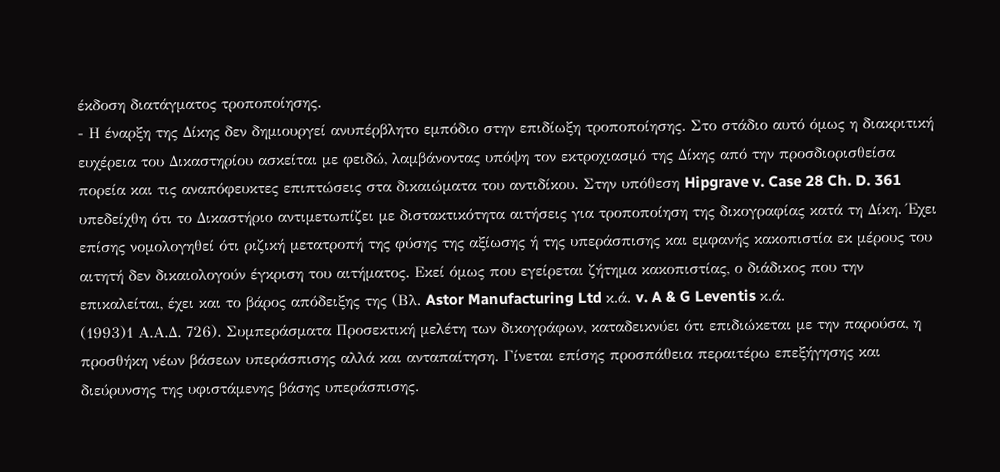έκδοση διατάγματος τροποποίησης.
- Η έναρξη της Δίκης δεν δημιουργεί ανυπέρβλητο εμπόδιο στην επιδίωξη τροποποίησης. Στο στάδιο αυτό όμως η διακριτική ευχέρεια του Δικαστηρίου ασκείται με φειδώ, λαμβάνοντας υπόψη τον εκτροχιασμό της Δίκης από την προσδιορισθείσα πορεία και τις αναπόφευκτες επιπτώσεις στα δικαιώματα του αντιδίκου. Στην υπόθεση Hipgrave v. Case 28 Ch. D. 361 υπεδείχθη ότι το Δικαστήριο αντιμετωπίζει με διστακτικότητα αιτήσεις για τροποποίηση της δικογραφίας κατά τη Δίκη. Έχει επίσης νομολογηθεί ότι ριζική μετατροπή της φύσης της αξίωσης ή της υπεράσπισης και εμφανής κακοπιστία εκ μέρους του αιτητή δεν δικαιολογούν έγκριση του αιτήματος. Εκεί όμως που εγείρεται ζήτημα κακοπιστίας, ο διάδικος που την επικαλείται, έχει και το βάρος απόδειξης της (Βλ. Astor Manufacturing Ltd κ.ά. v. A & G Leventis κ.ά.
(1993)1 Α.Α.Δ. 726). Συμπεράσματα Προσεκτική μελέτη των δικογράφων, καταδεικνύει ότι επιδιώκεται με την παρούσα, η προσθήκη νέων βάσεων υπεράσπισης αλλά και ανταπαίτηση. Γίνεται επίσης προσπάθεια περαιτέρω επεξήγησης και διεύρυνσης της υφιστάμενης βάσης υπεράσπισης.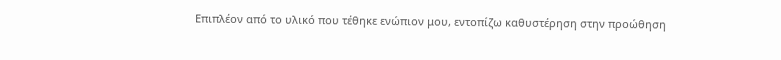Επιπλέον από το υλικό που τέθηκε ενώπιον μου, εντοπίζω καθυστέρηση στην προώθηση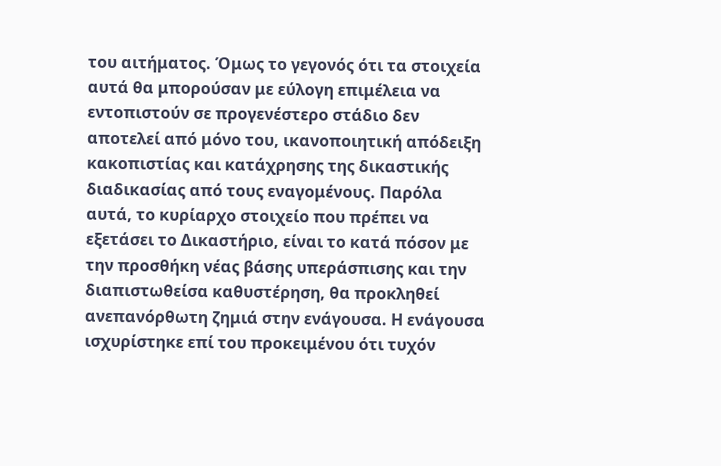του αιτήματος. Όμως το γεγονός ότι τα στοιχεία αυτά θα μπορούσαν με εύλογη επιμέλεια να εντοπιστούν σε προγενέστερο στάδιο δεν αποτελεί από μόνο του, ικανοποιητική απόδειξη κακοπιστίας και κατάχρησης της δικαστικής διαδικασίας από τους εναγομένους. Παρόλα αυτά, το κυρίαρχο στοιχείο που πρέπει να εξετάσει το Δικαστήριο, είναι το κατά πόσον με την προσθήκη νέας βάσης υπεράσπισης και την διαπιστωθείσα καθυστέρηση, θα προκληθεί ανεπανόρθωτη ζημιά στην ενάγουσα. Η ενάγουσα ισχυρίστηκε επί του προκειμένου ότι τυχόν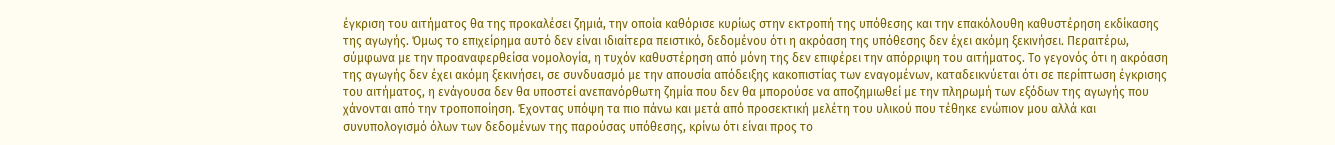έγκριση του αιτήματος θα της προκαλέσει ζημιά, την οποία καθόρισε κυρίως στην εκτροπή της υπόθεσης και την επακόλουθη καθυστέρηση εκδίκασης της αγωγής. Όμως το επιχείρημα αυτό δεν είναι ιδιαίτερα πειστικό, δεδομένου ότι η ακρόαση της υπόθεσης δεν έχει ακόμη ξεκινήσει. Περαιτέρω, σύμφωνα με την προαναφερθείσα νομολογία, η τυχόν καθυστέρηση από μόνη της δεν επιφέρει την απόρριψη του αιτήματος. Το γεγονός ότι η ακρόαση της αγωγής δεν έχει ακόμη ξεκινήσει, σε συνδυασμό με την απουσία απόδειξης κακοπιστίας των εναγομένων, καταδεικνύεται ότι σε περίπτωση έγκρισης του αιτήματος, η ενάγουσα δεν θα υποστεί ανεπανόρθωτη ζημία που δεν θα μπορούσε να αποζημιωθεί με την πληρωμή των εξόδων της αγωγής που χάνονται από την τροποποίηση. Έχοντας υπόψη τα πιο πάνω και μετά από προσεκτική μελέτη του υλικού που τέθηκε ενώπιον μου αλλά και συνυπολογισμό όλων των δεδομένων της παρούσας υπόθεσης, κρίνω ότι είναι προς το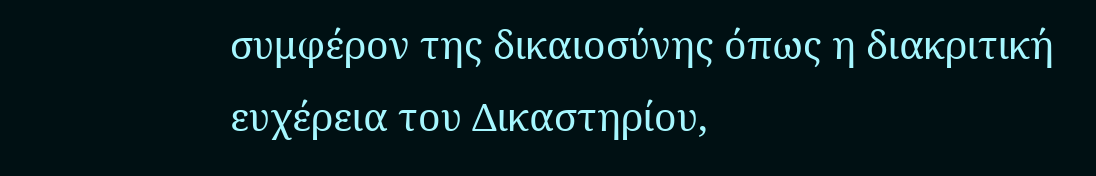συμφέρον της δικαιοσύνης όπως η διακριτική ευχέρεια του Δικαστηρίου,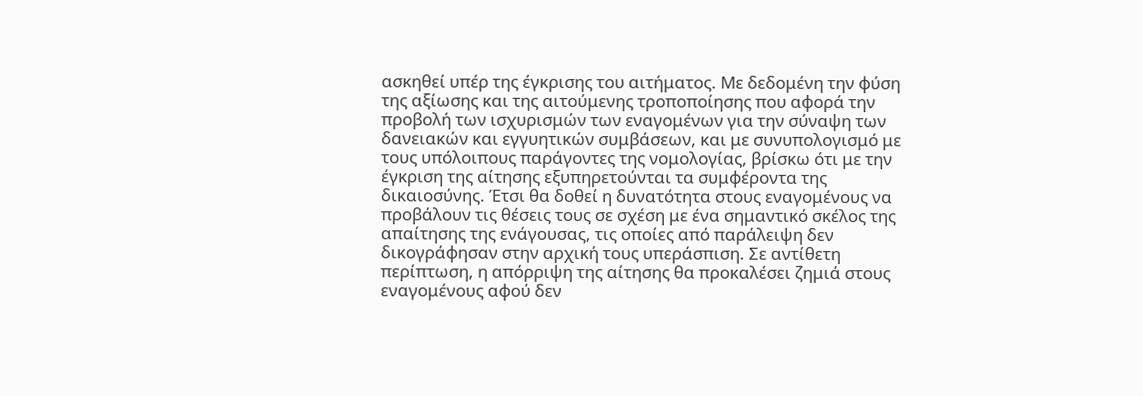ασκηθεί υπέρ της έγκρισης του αιτήματος. Με δεδομένη την φύση της αξίωσης και της αιτούμενης τροποποίησης που αφορά την προβολή των ισχυρισμών των εναγομένων για την σύναψη των δανειακών και εγγυητικών συμβάσεων, και με συνυπολογισμό με τους υπόλοιπους παράγοντες της νομολογίας, βρίσκω ότι με την έγκριση της αίτησης εξυπηρετούνται τα συμφέροντα της δικαιοσύνης. Έτσι θα δοθεί η δυνατότητα στους εναγομένους να προβάλουν τις θέσεις τους σε σχέση με ένα σημαντικό σκέλος της απαίτησης της ενάγουσας, τις οποίες από παράλειψη δεν δικογράφησαν στην αρχική τους υπεράσπιση. Σε αντίθετη περίπτωση, η απόρριψη της αίτησης θα προκαλέσει ζημιά στους εναγομένους αφού δεν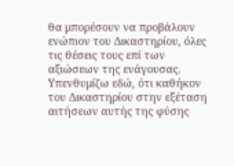θα μπορέσουν να προβάλουν ενώπιον του Δικαστηρίου, όλες τις θέσεις τους επί των αξιώσεων της ενάγουσας. Υπενθυμίζω εδώ, ότι καθήκον του Δικαστηρίου στην εξέταση αιτήσεων αυτής της φύσης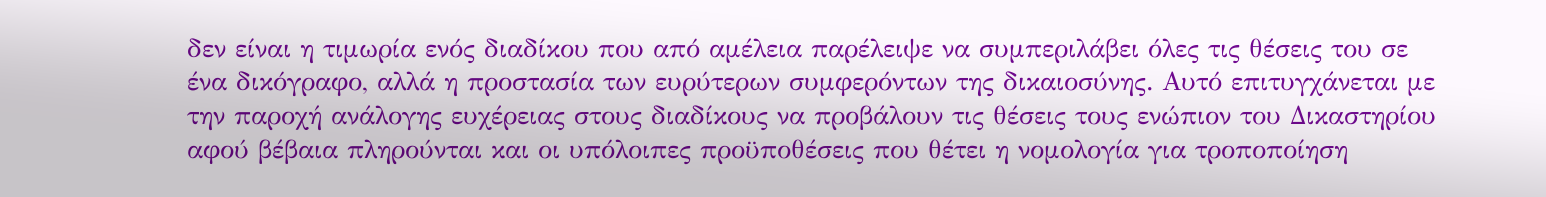δεν είναι η τιμωρία ενός διαδίκου που από αμέλεια παρέλειψε να συμπεριλάβει όλες τις θέσεις του σε ένα δικόγραφο, αλλά η προστασία των ευρύτερων συμφερόντων της δικαιοσύνης. Αυτό επιτυγχάνεται με την παροχή ανάλογης ευχέρειας στους διαδίκους να προβάλουν τις θέσεις τους ενώπιον του Δικαστηρίου αφού βέβαια πληρούνται και οι υπόλοιπες προϋποθέσεις που θέτει η νομολογία για τροποποίηση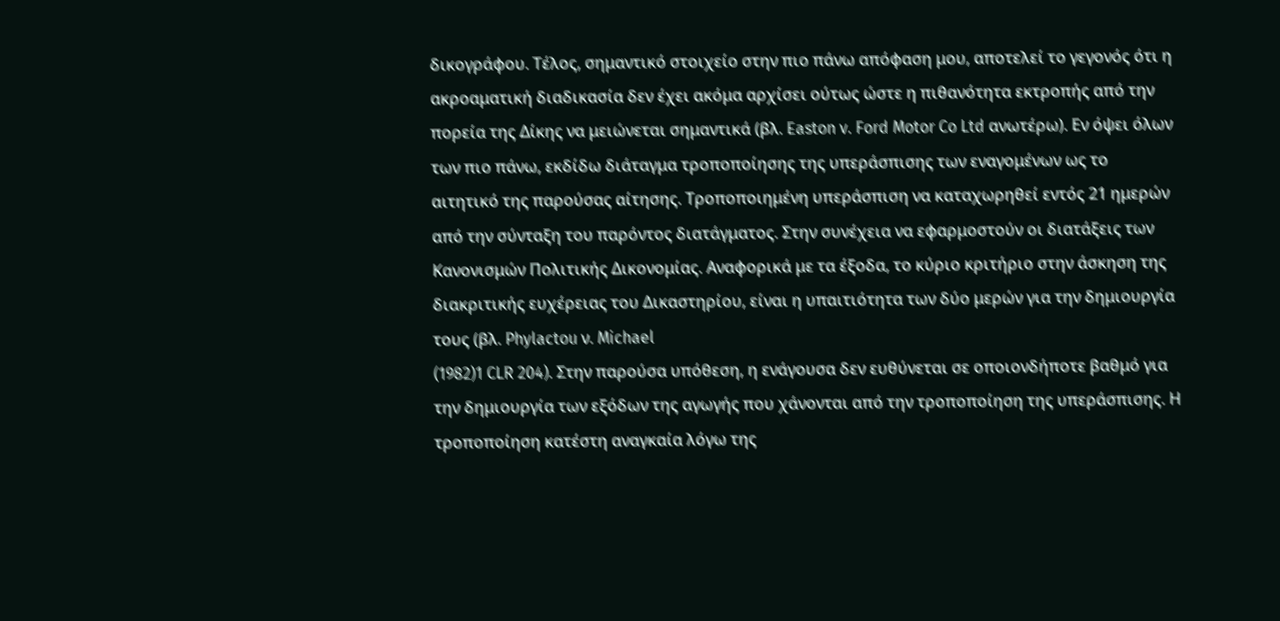δικογράφου. Τέλος, σημαντικό στοιχείο στην πιο πάνω απόφαση μου, αποτελεί το γεγονός ότι η ακροαματική διαδικασία δεν έχει ακόμα αρχίσει ούτως ώστε η πιθανότητα εκτροπής από την πορεία της Δίκης να μειώνεται σημαντικά (βλ. Easton v. Ford Motor Co Ltd ανωτέρω). Εν όψει όλων των πιο πάνω, εκδίδω διάταγμα τροποποίησης της υπεράσπισης των εναγομένων ως το αιτητικό της παρούσας αίτησης. Τροποποιημένη υπεράσπιση να καταχωρηθεί εντός 21 ημερών από την σύνταξη του παρόντος διατάγματος. Στην συνέχεια να εφαρμοστούν οι διατάξεις των Κανονισμών Πολιτικής Δικονομίας. Αναφορικά με τα έξοδα, το κύριο κριτήριο στην άσκηση της διακριτικής ευχέρειας του Δικαστηρίου, είναι η υπαιτιότητα των δύο μερών για την δημιουργία τους (βλ. Phylactou ν. Michael
(1982)1 CLR 204). Στην παρούσα υπόθεση, η ενάγουσα δεν ευθύνεται σε οποιονδήποτε βαθμό για την δημιουργία των εξόδων της αγωγής που χάνονται από την τροποποίηση της υπεράσπισης. Η τροποποίηση κατέστη αναγκαία λόγω της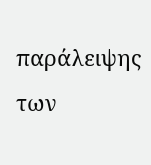παράλειψης των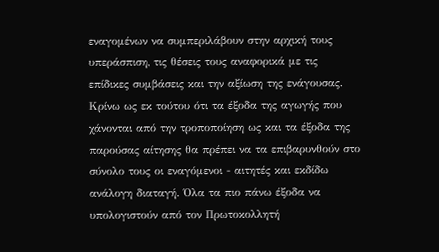εναγομένων να συμπεριλάβουν στην αρχική τους υπεράσπιση, τις θέσεις τους αναφορικά με τις επίδικες συμβάσεις και την αξίωση της ενάγουσας. Κρίνω ως εκ τούτου ότι τα έξοδα της αγωγής που χάνονται από την τροποποίηση ως και τα έξοδα της παρούσας αίτησης θα πρέπει να τα επιβαρυνθούν στο σύνολο τους οι εναγόμενοι - αιτητές και εκδίδω ανάλογη διαταγή. Όλα τα πιο πάνω έξοδα να υπολογιστούν από τον Πρωτοκολλητή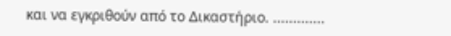και να εγκριθούν από το Δικαστήριο. .............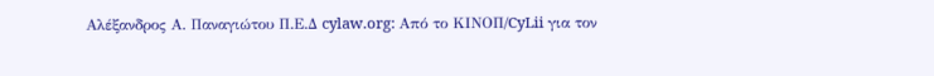Αλέξανδρος Α. Παναγιώτου Π.Ε.Δ cylaw.org: Από το ΚΙΝOΠ/CyLii για τον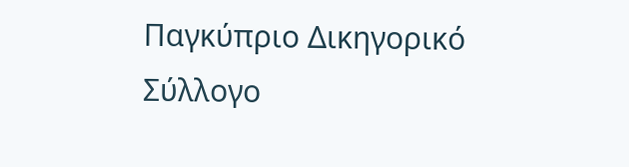Παγκύπριο Δικηγορικό Σύλλογο